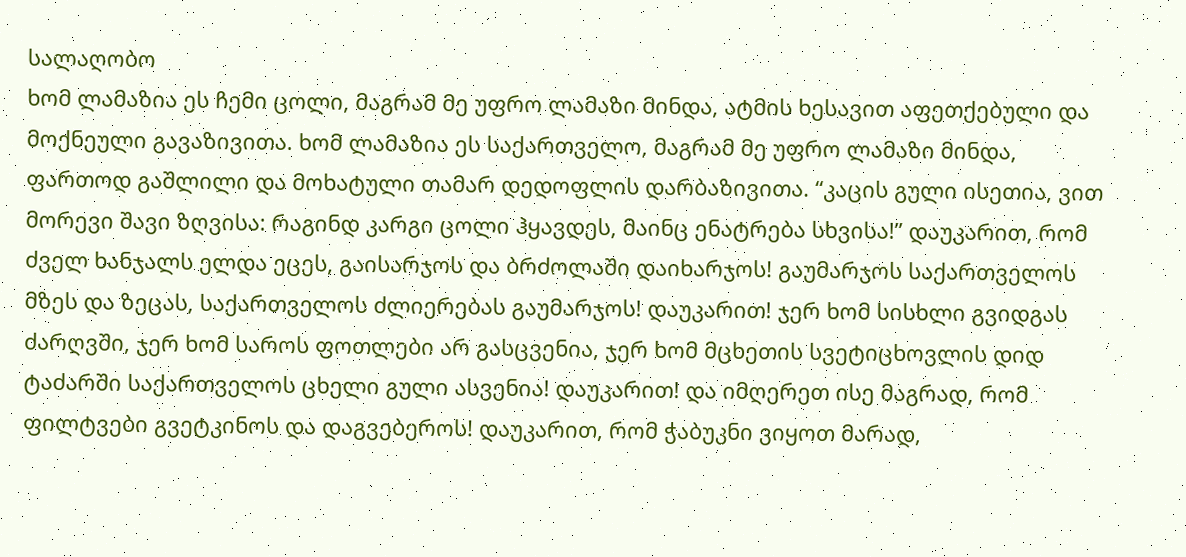სალაღობო
ხომ ლამაზია ეს ჩემი ცოლი, მაგრამ მე უფრო ლამაზი მინდა, ატმის ხესავით აფეთქებული და მოქნეული გავაზივითა. ხომ ლამაზია ეს საქართველო, მაგრამ მე უფრო ლამაზი მინდა, ფართოდ გაშლილი და მოხატული თამარ დედოფლის დარბაზივითა. “კაცის გული ისეთია, ვით მორევი შავი ზღვისა: რაგინდ კარგი ცოლი ჰყავდეს, მაინც ენატრება სხვისა!” დაუკარით, რომ ძველ ხანჯალს ელდა ეცეს, გაისარჯოს და ბრძოლაში დაიხარჯოს! გაუმარჯოს საქართველოს მზეს და ზეცას, საქართველოს ძლიერებას გაუმარჯოს! დაუკარით! ჯერ ხომ სისხლი გვიდგას ძარღვში, ჯერ ხომ საროს ფოთლები არ გასცვენია, ჯერ ხომ მცხეთის სვეტიცხოვლის დიდ ტაძარში საქართველოს ცხელი გული ასვენია! დაუკარით! და იმღერეთ ისე მაგრად, რომ ფილტვები გვეტკინოს და დაგვებეროს! დაუკარით, რომ ჭაბუკნი ვიყოთ მარად,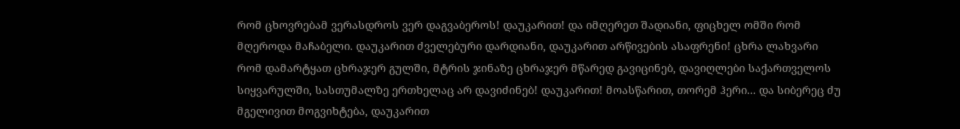რომ ცხოვრებამ ვერასდროს ვერ დაგვაბეროს! დაუკარით! და იმღერეთ შადიანი, ფიცხელ ომში რომ მღეროდა მაჩაბელი. დაუკარით ძველებური დარდიანი, დაუკარით არწივების ასაფრენი! ცხრა ლახვარი რომ დამარტყათ ცხრაჯერ გულში, მტრის ჯინაზე ცხრაჯერ მწარედ გავიცინებ, დავიღლები საქართველოს სიყვარულში, სასთუმალზე ერთხელაც არ დავიძინებ! დაუკარით! მოასწარით, თორემ ჰერი... და სიბერეც ძუ მგელივით მოგვიხტება, დაუკარით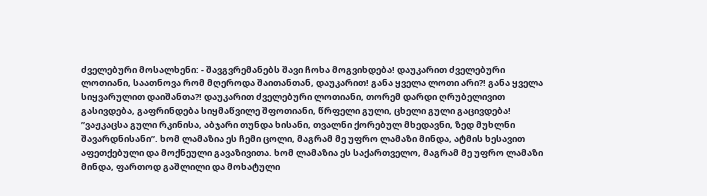ძველებური მოსალხენი: - შავგვრემანებს შავი ჩოხა მოგვიხდება! დაუკარით ძველებური ლოთიანი, საათნოვა რომ მღეროდა შაითანთან, დაუკარით! განა ყველა ლოთი არი?! განა ყველა სიყვარულით დაიშანთა?! დაუკარით ძველებური ლოთიანი, თორემ დარდი ღრუბელივით გასივდება, გაფრინდება სიყმაწვილე შფოთიანი, წრფელი გული, ცხელი გული გაცივდება! ”ვაჟკაცსა გული რკინისა, აბჯარი თუნდა ხისანი, თვალნი ქორებულ მხედავნი, ზედ მუხლნი შავარდნისანი”. ხომ ლამაზია ეს ჩემი ცოლი, მაგრამ მე უფრო ლამაზი მინდა, ატმის ხესავით აფეთქებული და მოქნეული გავაზივითა. ხომ ლამაზია ეს საქართველო, მაგრამ მე უფრო ლამაზი მინდა, ფართოდ გაშლილი და მოხატული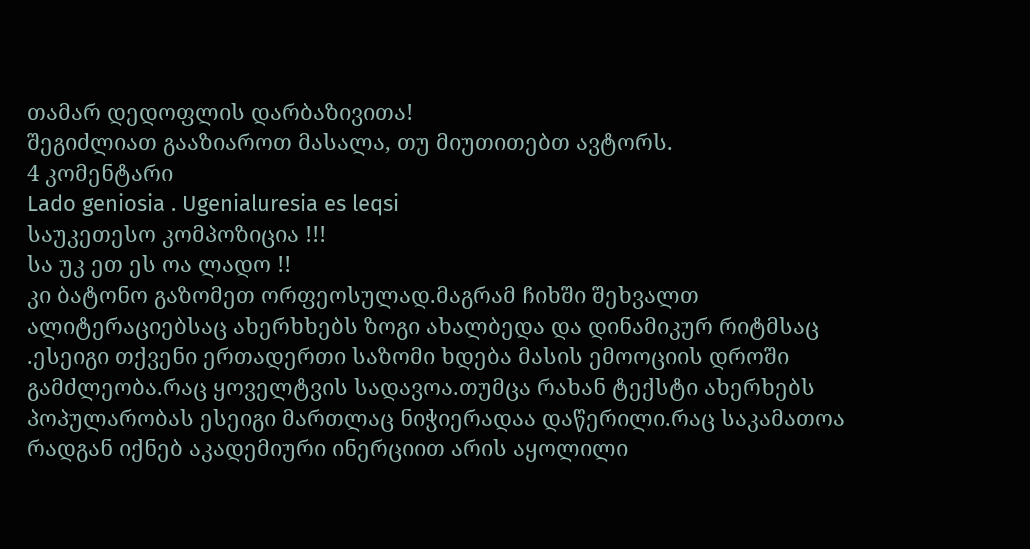თამარ დედოფლის დარბაზივითა!
შეგიძლიათ გააზიაროთ მასალა, თუ მიუთითებთ ავტორს.
4 კომენტარი
Lado geniosia . Ugenialuresia es leqsi
საუკეთესო კომპოზიცია !!!
სა უკ ეთ ეს ოა ლადო !!
კი ბატონო გაზომეთ ორფეოსულად.მაგრამ ჩიხში შეხვალთ ალიტერაციებსაც ახერხხებს ზოგი ახალბედა და დინამიკურ რიტმსაც .ესეიგი თქვენი ერთადერთი საზომი ხდება მასის ემოოციის დროში გამძლეობა.რაც ყოველტვის სადავოა.თუმცა რახან ტექსტი ახერხებს პოპულარობას ესეიგი მართლაც ნიჭიერადაა დაწერილი.რაც საკამათოა რადგან იქნებ აკადემიური ინერციით არის აყოლილი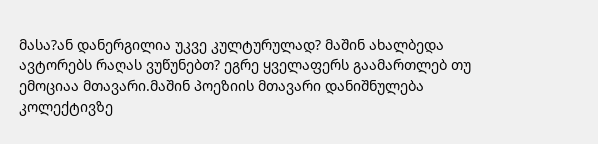მასა?ან დანერგილია უკვე კულტურულად? მაშინ ახალბედა ავტორებს რაღას ვუწუნებთ? ეგრე ყველაფერს გაამართლებ თუ ემოციაა მთავარი.მაშინ პოეზიის მთავარი დანიშნულება კოლექტივზე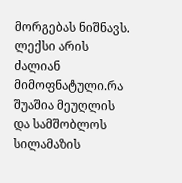მორგებას ნიშნავს.
ლექსი არის ძალიან მიმოფნატული.რა შუაშია მეუღლის და სამშობლოს სილამაზის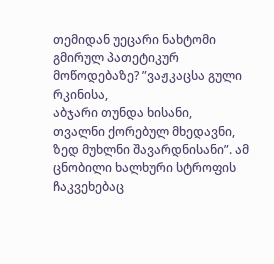თემიდან უეცარი ნახტომი გმირულ პათეტიკურ მოწოდებაზე? ”ვაჟკაცსა გული რკინისა,
აბჯარი თუნდა ხისანი,
თვალნი ქორებულ მხედავნი,
ზედ მუხლნი შავარდნისანი”. ამ ცნობილი ხალხური სტროფის ჩაკვეხებაც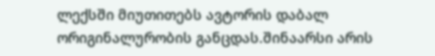ლექსში მიუთითებს ავტორის დაბალ ორიგინალურობის განცდას.შინაარსი არის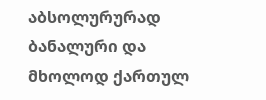აბსოლურურად ბანალური და მხოლოდ ქართულ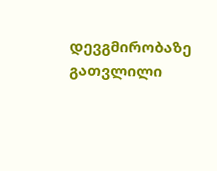დევგმირობაზე გათვლილი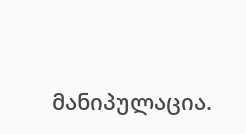მანიპულაცია.